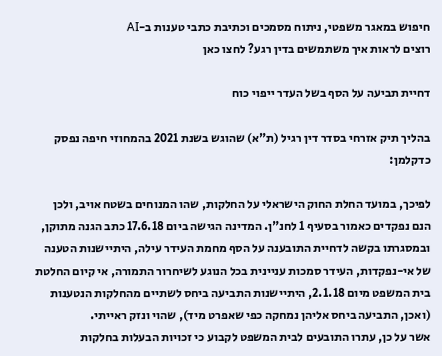חיפוש במאגר משפטי, ניתוח מסמכים וכתיבת כתבי טענות ב-AI
רוצים לראות איך משתמשים בדין רגע? לחצו כאן

דחיית תביעה על הסף בשל העדר ייפוי כוח

בהליך תיק אזרחי בסדר דין רגיל (ת"א) שהוגש בשנת 2021 בהמחוזי חיפה נפסק כדקלמן:

לפיכך, במועד החלת החוק הישראלי על החלקות, שהו המנוחים בשטח אויב, ולכן הנם נפקדים כאמור בסעיף 1 לחנ"ן. המדינה הגישה ביום 17.6.18 כתב הגנה מתוקן, ובמסגרתו בקשה לדחיית התובענה על הסף מחמת העידר עילה, היתיישנות הטענה של אי-נפקדות, העידר סמכות עניינית בכל הנוגע לשיחרור התמורה, אי קיום החלטת בית המשפט מיום 2.1.18, היתיישנות התביעה ביחס לשתיים מהחלקות הנטענות (ואכן, התביעה ביחס אליהן נמחקה כפי שאפרט מיד), שהוי ונזק ראייתי.
אשר על כן, עתרו התובעים לבית המשפט לקבוע כי זכויות הבעלות בחלקות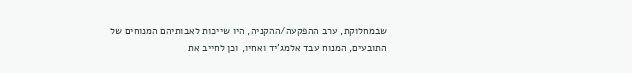שבמחלוקת, ערב ההפקעה/ההקניה, היו שייכות לאבותיהם המנוחים של התובעים, המנוח עבד אלמג'יד ואחיו, וכן לחייב את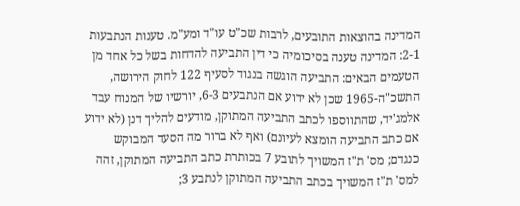המדינה בהוצאות התובעים, לרבות שכ"ט עו"ד ומע"מ. טענות הנתבעות 2-1: המדינה טענה בסיכומיה כי דין התביעה להדחות בשל כל אחד מן הטעמים הבאים: התביעה הוגשה בנגוד לסעיף 122 לחוק הירושה, התשכ"ה-1965 שכן לא ידוע אם הנתבעים 6-3, יורשיו של המנוח עבד אלמג'יד, שהתווספו לכתב התביעה המתוקן, מודעים להליך דנן (לא ידוע אם כתב התביעה הומצא לעיונם) ואף לא ברור מה הסעד המבוקש כנגדם; מס' ת"ז המשויך לתובע 7 בכותרת כתב התביעה המתוקן, זהה למס' ת"ז המשויך בכתב התביעה המתוקן לנתבע 3;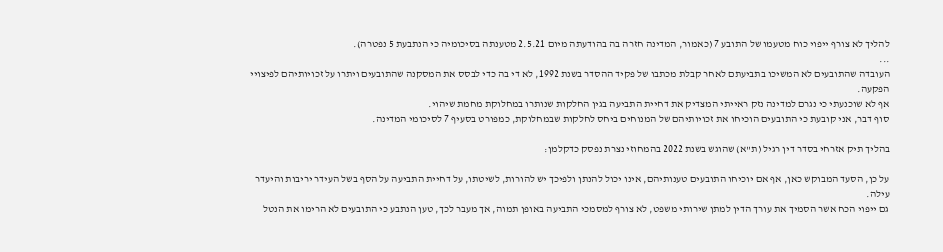להליך לא צורף ייפוי כוח מטעמו של התובע 7 (כאמור, המדינה חזרה בה בהודעתה מיום 2.5.21 מטענתה בסיכומיה כי הנתבעת 5 נפטרה).
...
העובדה שהתובעים לא המשיכו בתביעתם לאחר קבלת מכתבו של פקיד ההסדר בשנת 1992, לא די בה כדי לבסס את המסקנה שהתובעים ויתרו על זכויותיהם לפיצויי הפקעה.
אף לא שוכנעתי כי נגרם למדינה נזק ראייתי המצדיק את דחיית התביעה בגין החלקות שנותרו במחלוקת מחמת שיהוי.
סוף דבר, אני קובעת כי התובעים הוכיחו את זכויותיהם של המנוחים ביחס לחלקות שבמחלוקת, כמפורט בסעיף 7 לסיכומי המדינה.

בהליך תיק אזרחי בסדר דין רגיל (ת"א) שהוגש בשנת 2022 בהמחוזי נצרת נפסק כדקלמן:

על כן, הסעד המבוקש כאן, אף אם יוכיחו התובעים טענותיהם, אינו יכול להנתן ולפיכך יש להורות, לשיטתו, על דחיית התביעה על הסף בשל העידר יריבות והיעדר עילה.
גם ייפוי הכח אשר הסמיך את עורך הדין למתן שירותי משפט, לא צורף למסמכי התביעה באופן תמוה, אך מעבר לכך, טען הנתבע כי התובעים לא הרימו את הנטל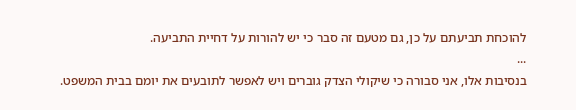להוכחת תביעתם על כן, גם מטעם זה סבר כי יש להורות על דחיית התביעה.
...
בנסיבות אלו, אני סבורה כי שיקולי הצדק גוברים ויש לאפשר לתובעים את יומם בבית המשפט.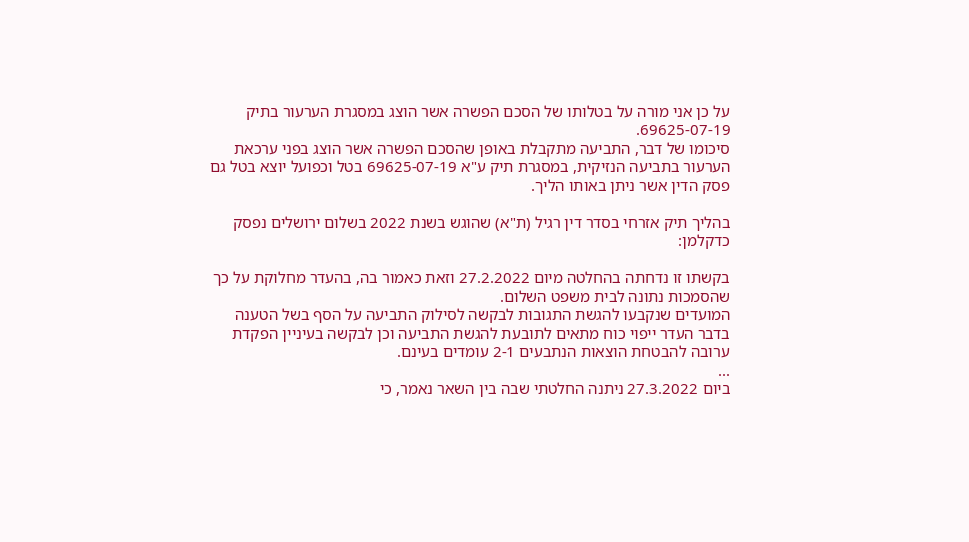על כן אני מורה על בטלותו של הסכם הפשרה אשר הוצג במסגרת הערעור בתיק 69625-07-19.
סיכומו של דבר, התביעה מתקבלת באופן שהסכם הפשרה אשר הוצג בפני ערכאת הערעור בתביעה הנזיקית, במסגרת תיק ע"א 69625-07-19 בטל וכפועל יוצא בטל גם פסק הדין אשר ניתן באותו הליך.

בהליך תיק אזרחי בסדר דין רגיל (ת"א) שהוגש בשנת 2022 בשלום ירושלים נפסק כדקלמן:

בקשתו זו נדחתה בהחלטה מיום 27.2.2022 וזאת כאמור בה, בהעדר מחלוקת על כך שהסמכות נתונה לבית משפט השלום.
המועדים שנקבעו להגשת התגובות לבקשה לסילוק התביעה על הסף בשל הטענה בדבר העדר ייפוי כוח מתאים לתובעת להגשת התביעה וכן לבקשה בעיניין הפקדת ערובה להבטחת הוצאות הנתבעים 2-1 עומדים בעינם.
...
ביום 27.3.2022 ניתנה החלטתי שבה בין השאר נאמר, כי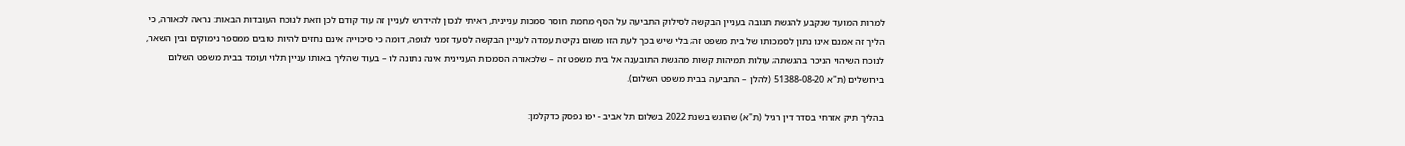למרות המועד שנקבע להגשת תגובה בעניין הבקשה לסילוק התביעה על הסף מחמת חוסר סמכות עניינית, ראיתי לנכון להידרש לעניין זה עוד קודם לכן וזאת לנוכח העובדות הבאות: נראה לכאורה, כי הליך זה אמנם אינו נתון לסמכותו של בית משפט זה; בלי שיש בכך לעת הזו משום נקיטת עמדה לעניין הבקשה לסעד זמני לגופה, דומה כי סיכוייה אינם נחזים להיות טובים ממספר נימוקים ובין השאר, לנוכח השיהוי הניכר בהגשתה; עולות תמיהות קשות מהגשת התובענה אל בית משפט זה – שלכאורה הסמכות העניינית אינה נתונה לו – בעוד שהליך באותו עניין תלוי ועומד בבית משפט השלום בירושלים (ת"א 51388-08-20 (להלן – התביעה בבית משפט השלום).

בהליך תיק אזרחי בסדר דין רגיל (ת"א) שהוגש בשנת 2022 בשלום תל אביב - יפו נפסק כדקלמן: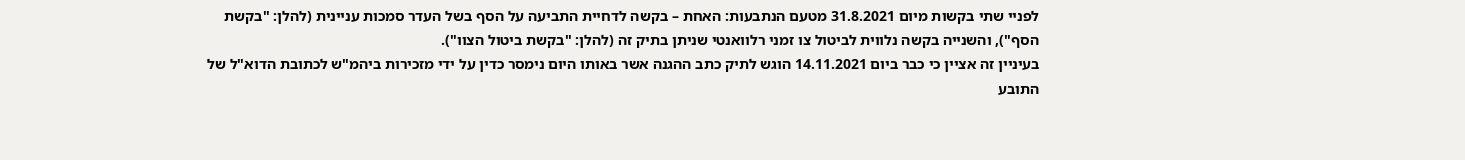לפניי שתי בקשות מיום 31.8.2021 מטעם הנתבעות: האחת – בקשה לדחיית התביעה על הסף בשל העדר סמכות עניינית (להלן: "בקשת הסף"), והשנייה בקשה נלווית לביטול צו זמני רלוואנטי שניתן בתיק זה (להלן: "בקשת ביטול הצוו").
בעיניין זה אציין כי כבר ביום 14.11.2021 הוגש לתיק כתב ההגנה אשר באותו היום נימסר כדין על ידי מזכירות ביהמ"ש לכתובת הדוא"ל של התובע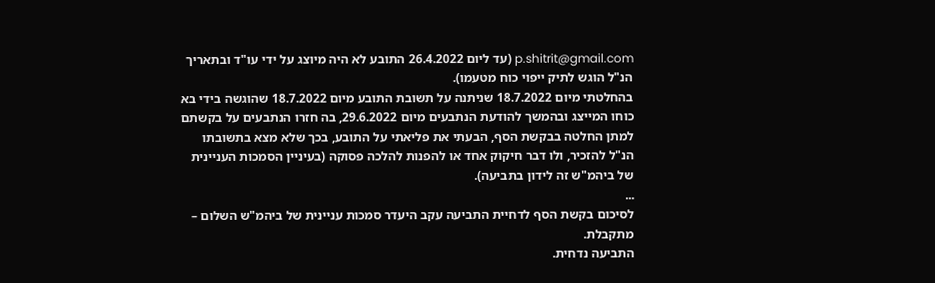p.shitrit@gmail.com (עד ליום 26.4.2022 התובע לא היה מיוצג על ידי עו"ד ובתאריך הנ"ל הוגש לתיק ייפוי כוח מטעמו).
בהחלטתי מיום 18.7.2022 שניתנה על תשובת התובע מיום 18.7.2022 שהוגשה בידי בא כוחו המייצג ובהמשך להודעת הנתבעים מיום 29.6.2022, בה חזרו הנתבעים על בקשתם למתן החלטה בבקשת הסף, הבעתי את פליאתי על התובע, בכך שלא מצא בתשובתו הנ"ל להזכיר, ולו דבר חיקוק אחד או להפנות להלכה פסוקה (בעיניין הסמכות העניינית של ביהמ"ש זה לידון בתביעה).
...
לסיכום בקשת הסף לדחיית התביעה עקב היעדר סמכות עניינית של ביהמ"ש השלום – מתקבלת.
התביעה נדחית.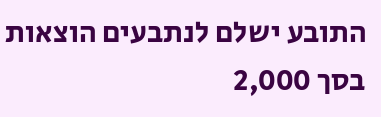התובע ישלם לנתבעים הוצאות בסך 2,000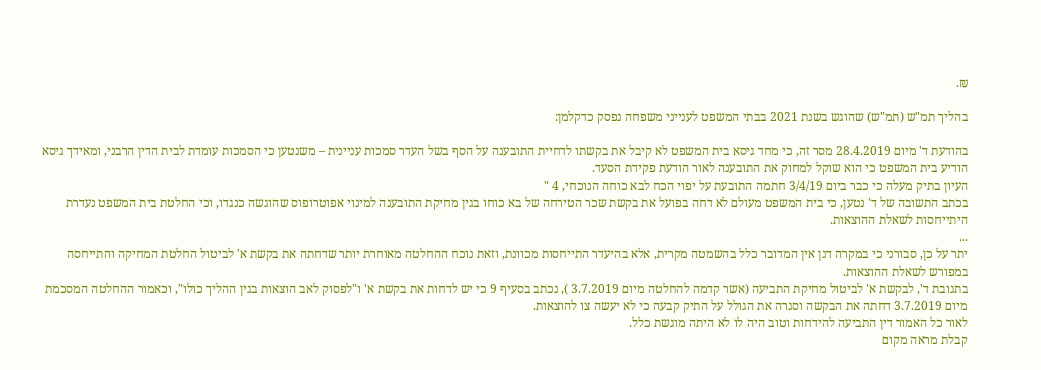₪.

בהליך תמ"ש (תמ"ש) שהוגש בשנת 2021 בבתי המשפט לענייני משפחה נפסק כדקלמן:

בהודעת ד' מיום 28.4.2019 מסר זה, כי מחד גיסא בית המשפט לא קיבל את בקשתו לדחיית התובענה על הסף בשל העדר סמכות עניינית – משנטען כי הסמכות עומדת לבית הדין הרבני, ומאידך גיסא הודיע בית המשפט כי הוא שוקל למחוק את התובענה לאור הודעת פקידת הסעד.
העיון בתיק מעלה כי כבר ביום 3/4/19 חתמה התובעת על יפוי הכח לבא כוחה הנוכחי, 4 "
בכתב התשובה של ד' נטען, כי בית המשפט מעולם לא דחה בפועל את בקשת שכר הטירחה של בא כוחו בגין מחיקת התובענה למינוי אפוטרופוס שהוגשה כנגדו, וכי החלטת בית המשפט נעדרת היתייחסות לשאלת ההוצאות.
...
יתר על כן, סבורני כי במקרה דנן אין המדובר כלל בהשמטה מקרית, אלא בהיעדר התייחסות מכוונת, וזאת נוכח ההחלטה מאוחרת יותר שדחתה את בקשת א' לביטול החלטת המחיקה והתייחסה במפורש לשאלת ההוצאות.
בתגובת ד', לבקשת א' לביטול מחיקת התביעה (אשר קדמה להחלטה מיום 3.7.2019 ), נכתב בסעיף 9 כי יש לדחות את בקשת א' ו"לפסוק לאב הוצאות בגין ההליך כולו", וכאמור ההחלטה המסכמת מיום 3.7.2019 דחתה את הבקשה וסגרה את הגולל על התיק קבעה כי לא יעשה צו להוצאות.
לאור כל האמור דין התביעה להידחות וטוב היה לו לא היתה מוגשת כלל.
קבלת מראה מקום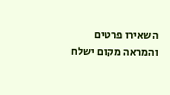השאירו פרטים והמראה מקום ישלח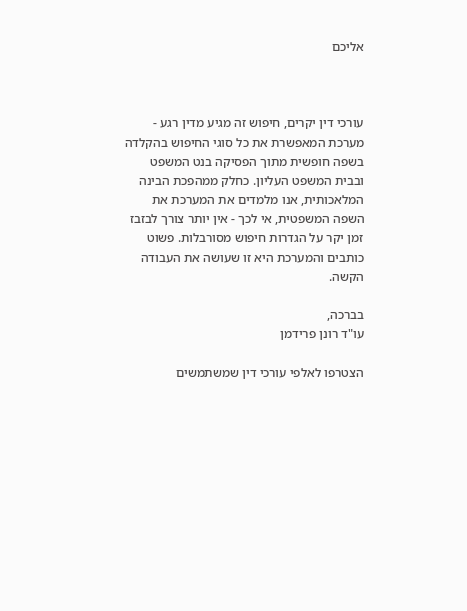אליכם



עורכי דין יקרים, חיפוש זה מגיע מדין רגע - מערכת המאפשרת את כל סוגי החיפוש בהקלדה בשפה חופשית מתוך הפסיקה בנט המשפט ובבית המשפט העליון. כחלק ממהפכת הבינה המלאכותית, אנו מלמדים את המערכת את השפה המשפטית, אי לכך - אין יותר צורך לבזבז זמן יקר על הגדרות חיפוש מסורבלות. פשוט כותבים והמערכת היא זו שעושה את העבודה הקשה.

בברכה,
עו"ד רונן פרידמן

הצטרפו לאלפי עורכי דין שמשתמשים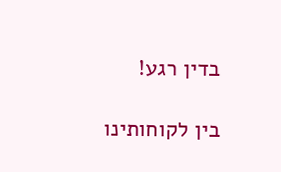בדין רגע!

בין לקוחותינו